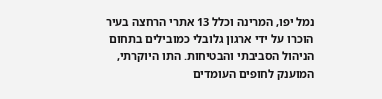נמל יפו, המרינה וכלל 13 אתרי הרחצה בעיר הוכרו על ידי ארגון גלובלי כמובילים בתחום הניהול הסביבתי והבטיחות. התו היוקרתי, המוענק לחופים העומדים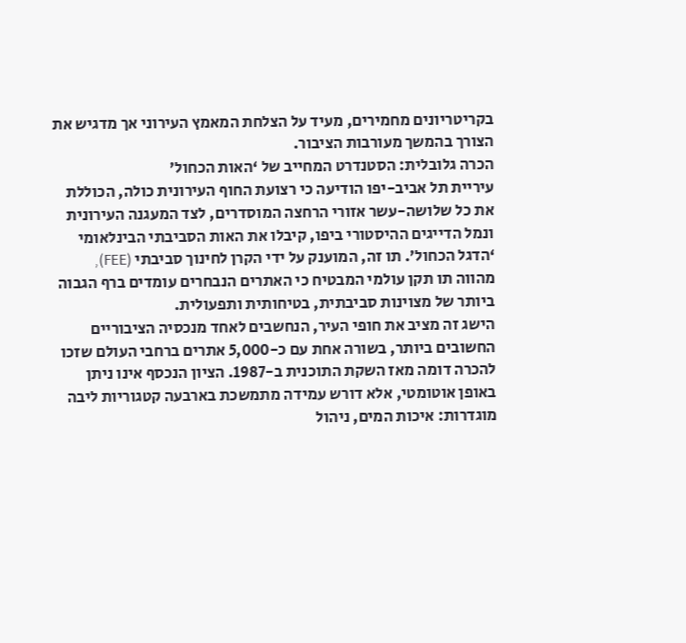בקריטריונים מחמירים, מעיד על הצלחת המאמץ העירוני אך מדגיש את הצורך בהמשך מעורבות הציבור.
הכרה גלובלית: הסטנדרט המחייב של ‘האות הכחול’
עיריית תל אביב-יפו הודיעה כי רצועת החוף העירונית כולה, הכוללת את כל שלושה-עשר אזורי הרחצה המוסדרים, לצד המעגנה העירונית ונמל הדייגים ההיסטורי ביפו, קיבלו את האות הסביבתי הבינלאומי ‘הדגל הכחול’. תו זה, המוענק על ידי הקרן לחינוך סביבתי (FEE), מהווה תו תקן עולמי המבטיח כי האתרים הנבחרים עומדים ברף הגבוה ביותר של מצוינות סביבתית, בטיחותית ותפעולית.
הישג זה מציב את חופי העיר, הנחשבים לאחד מנכסיה הציבוריים החשובים ביותר, בשורה אחת עם כ-5,000 אתרים ברחבי העולם שזכו להכרה דומה מאז השקת התוכנית ב-1987. הציון הנכסף אינו ניתן באופן אוטומטי, אלא דורש עמידה מתמשכת בארבעה קטגוריות ליבה מוגדרות: איכות המים, ניהול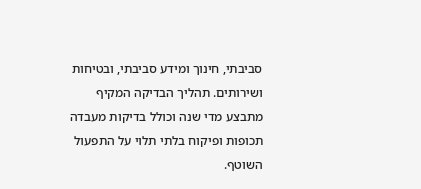סביבתי, חינוך ומידע סביבתי, ובטיחות ושירותים. תהליך הבדיקה המקיף מתבצע מדי שנה וכולל בדיקות מעבדה תכופות ופיקוח בלתי תלוי על התפעול השוטף.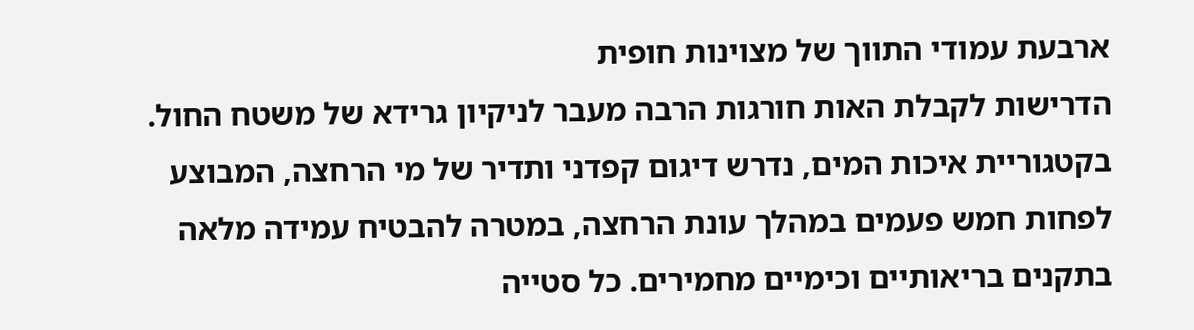ארבעת עמודי התווך של מצוינות חופית
הדרישות לקבלת האות חורגות הרבה מעבר לניקיון גרידא של משטח החול. בקטגוריית איכות המים, נדרש דיגום קפדני ותדיר של מי הרחצה, המבוצע לפחות חמש פעמים במהלך עונת הרחצה, במטרה להבטיח עמידה מלאה בתקנים בריאותיים וכימיים מחמירים. כל סטייה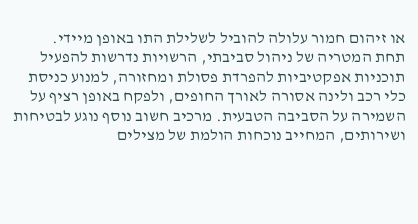או זיהום חמור עלולה להוביל לשלילת התו באופן מיידי.
תחת המטריה של ניהול סביבתי, הרשויות נדרשות להפעיל תוכניות אפקטיביות להפרדת פסולת ומחזורה, למנוע כניסת כלי רכב ולינה אסורה לאורך החופים, ולפקח באופן רציף על השמירה על הסביבה הטבעית. מרכיב חשוב נוסף נוגע לבטיחות ושירותים, המחייב נוכחות הולמת של מצילים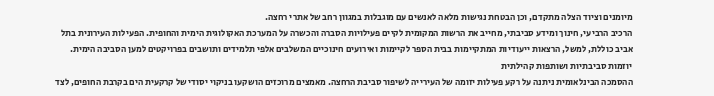מיומנים וציוד הצלה מתקדם, וכן הבטחת נגישות מלאה לאנשים עם מוגבלות במגוון רחב של אתרי רחצה.
הרכיב הרביעי, חינוך ומידע סביבתי, מחייב את הרשות המקומית לקיים פעילויות הסברה והכשרה על המערכת האקולוגית הימית והחופית. הפעילות העירונית בתל אביב כוללת, למשל, הרצאות ייעודיות המתקיימות בבית הספר לקיימות ואירועים חינוכיים המשלבים אלפי תלמידים ותושבים בפרויקטים למען הסביבה הימית.
יוזמות סביבתיות ושותפות קהילתית
ההסמכה הבינלאומית ניתנה על רקע פעילות יזומה של העירייה לשיפור סביבת הרחצה. מאמצים מרוכזים הושקעו בניקוי יסודי של קרקעית הים בקרבת החופים, לצד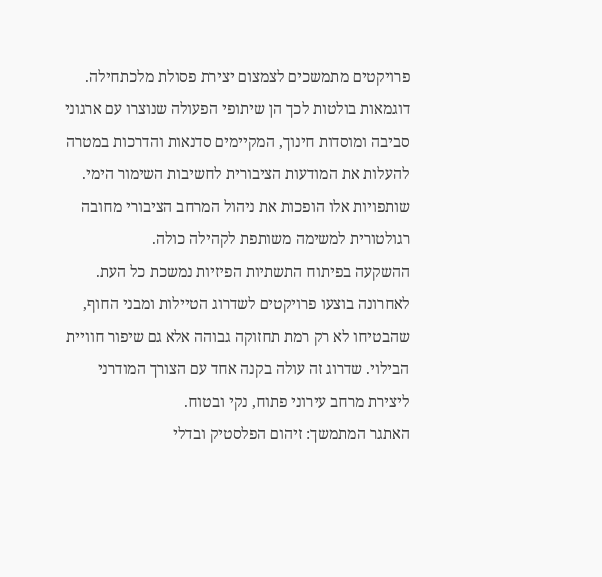פרויקטים מתמשכים לצמצום יצירת פסולת מלכתחילה. דוגמאות בולטות לכך הן שיתופי הפעולה שנוצרו עם ארגוני סביבה ומוסדות חינוך, המקיימים סדנאות והדרכות במטרה להעלות את המודעות הציבורית לחשיבות השימור הימי. שותפויות אלו הופכות את ניהול המרחב הציבורי מחובה רגולטורית למשימה משותפת לקהילה כולה.
ההשקעה בפיתוח התשתיות הפיזיות נמשכת כל העת. לאחרונה בוצעו פרויקטים לשדרוג הטיילות ומבני החוף, שהבטיחו לא רק רמת תחזוקה גבוהה אלא גם שיפור חוויית הבילוי. שדרוג זה עולה בקנה אחד עם הצורך המודרני ליצירת מרחב עירוני פתוח, נקי ובטוח.
האתגר המתמשך: זיהום הפלסטיק ובדלי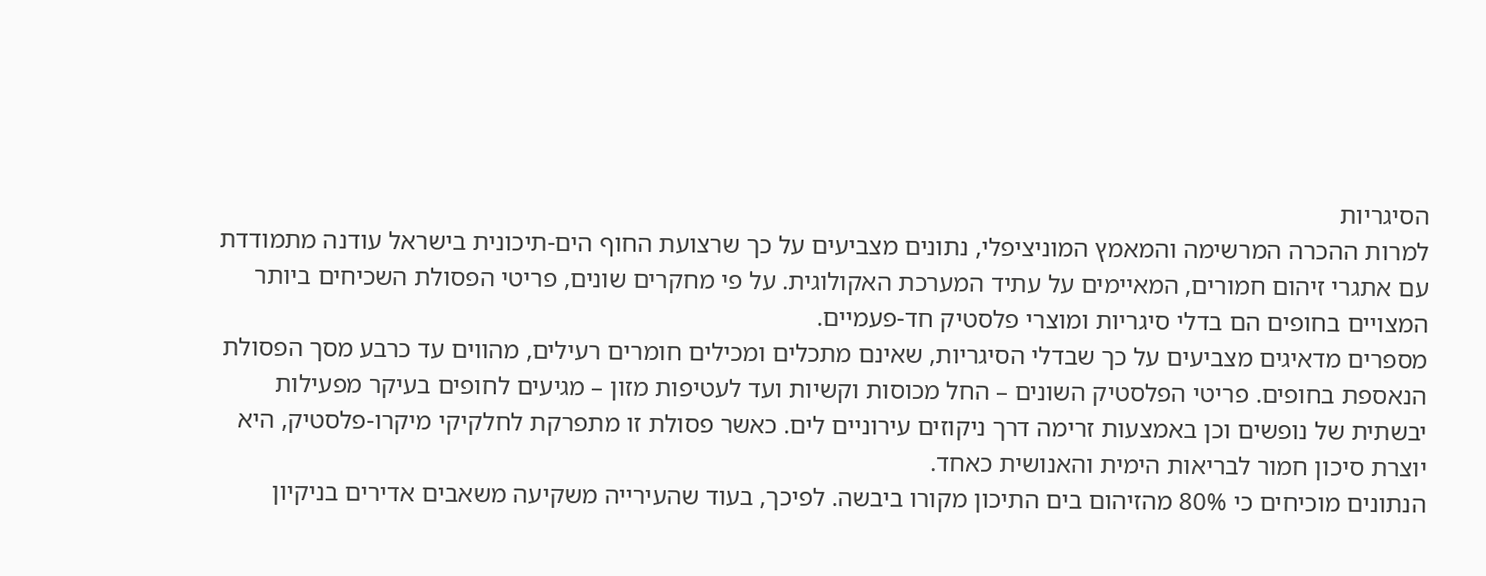הסיגריות
למרות ההכרה המרשימה והמאמץ המוניציפלי, נתונים מצביעים על כך שרצועת החוף הים-תיכונית בישראל עודנה מתמודדת עם אתגרי זיהום חמורים, המאיימים על עתיד המערכת האקולוגית. על פי מחקרים שונים, פריטי הפסולת השכיחים ביותר המצויים בחופים הם בדלי סיגריות ומוצרי פלסטיק חד-פעמיים.
מספרים מדאיגים מצביעים על כך שבדלי הסיגריות, שאינם מתכלים ומכילים חומרים רעילים, מהווים עד כרבע מסך הפסולת הנאספת בחופים. פריטי הפלסטיק השונים – החל מכוסות וקשיות ועד לעטיפות מזון – מגיעים לחופים בעיקר מפעילות יבשתית של נופשים וכן באמצעות זרימה דרך ניקוזים עירוניים לים. כאשר פסולת זו מתפרקת לחלקיקי מיקרו-פלסטיק, היא יוצרת סיכון חמור לבריאות הימית והאנושית כאחד.
הנתונים מוכיחים כי 80% מהזיהום בים התיכון מקורו ביבשה. לפיכך, בעוד שהעירייה משקיעה משאבים אדירים בניקיון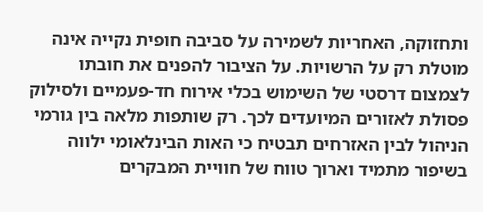ותחזוקה, האחריות לשמירה על סביבה חופית נקייה אינה מוטלת רק על הרשויות. על הציבור להפנים את חובתו לצמצום דרסטי של השימוש בכלי אירוח חד-פעמיים ולסילוק פסולת לאזורים המיועדים לכך. רק שותפות מלאה בין גורמי הניהול לבין האזרחים תבטיח כי האות הבינלאומי ילווה בשיפור מתמיד וארוך טווח של חוויית המבקרים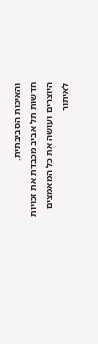והאיכות הסביבתית.
חדשות תל אביב מכבדת את זכויות היוצרים ועושה את כל המאמצים לאיתור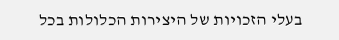בעלי הזכויות של היצירות הכלולות בכל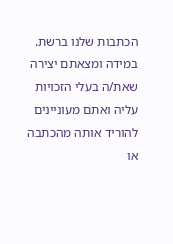הכתבות שלנו ברשת. במידה ומצאתם יצירה שאת/ה בעלי הזכויות עליה ואתם מעוניינים להוריד אותה מהכתבה או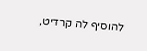להוסיף לה קרדיט,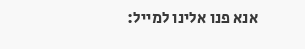אנא פנו אלינו למייל: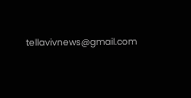tellavivnews@gmail.com